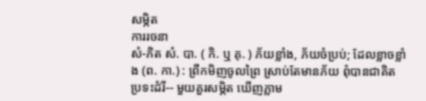សម្ភិត
ការរចនា
សំ-ភិត សំ. បា. ( កិ. ឬ គុ. ) ភ័យខ្លាំង, ភ័យចំប្រប់; ដែលខ្លាចខ្លាំង (ព. កា.) : ព្រឹកមិញចូលព្រៃ ស្រាប់តែមានភ័យ ពុំបានជាគិត ប្រទះដំរី-- មួយគួរសម្ភិត ឃើញភ្លាម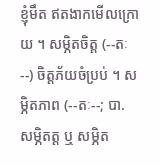ខ្ញុំមឹត ឥតងាកមើលក្រោយ ។ សម្ភិតចិត្ត (--តៈ--) ចិត្តភ័យចំប្រប់ ។ សម្ភិតភាព (--តៈ--; បា. សម្ភិតត្ត ឬ សម្ភិត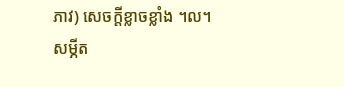ភាវ) សេចក្ដីខ្លាចខ្លាំង ។ល។ សម្ភីត